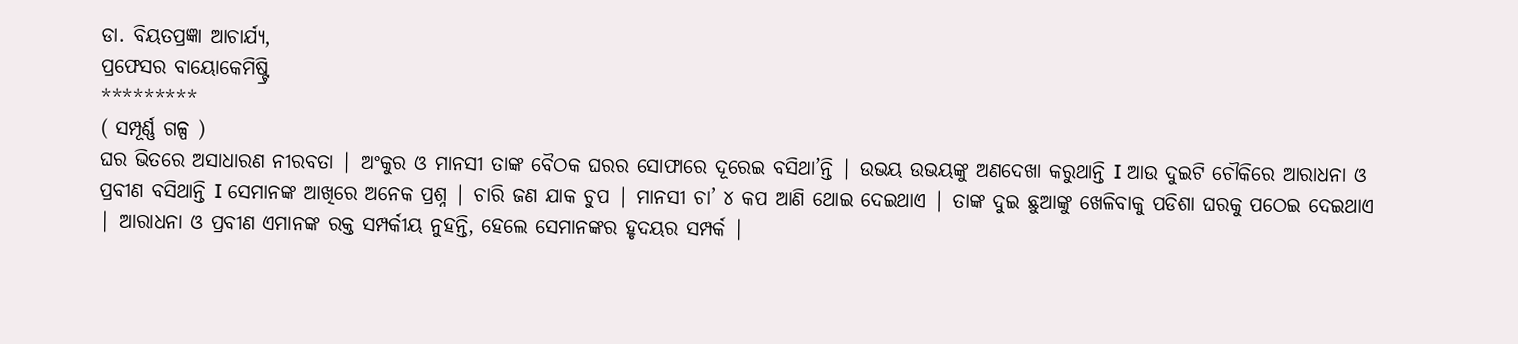ଡା. ବିୟତପ୍ରଜ୍ଞା ଆଚାର୍ଯ୍ୟ,
ପ୍ରଫେସର ବାୟୋକେମିଷ୍ଟ୍ରି
*********
( ସମ୍ପୂର୍ଣ୍ଣ ଗଳ୍ପ )
ଘର ଭିତରେ ଅସାଧାରଣ ନୀରବତା | ଅଂକୁର ଓ ମାନସୀ ତାଙ୍କ ବୈଠକ ଘରର ସୋଫାରେ ଦୂରେଇ ବସିଥା’ନ୍ତି | ଉଭୟ ଉଭୟଙ୍କୁ ଅଣଦେଖା କରୁଥାନ୍ତି I ଆଉ ଦୁଇଟି ଚୌକିରେ ଆରାଧନା ଓ ପ୍ରବୀଣ ବସିଥାନ୍ତି I ସେମାନଙ୍କ ଆଖିରେ ଅନେକ ପ୍ରଶ୍ନ | ଚାରି ଜଣ ଯାକ ଚୁପ | ମାନସୀ ଚା’ ୪ କପ ଆଣି ଥୋଇ ଦେଇଥାଏ | ତାଙ୍କ ଦୁଇ ଛୁଆଙ୍କୁ ଖେଳିବାକୁ ପଡିଶା ଘରକୁ ପଠେଇ ଦେଇଥାଏ | ଆରାଧନା ଓ ପ୍ରବୀଣ ଏମାନଙ୍କ ରକ୍ତ ସମ୍ପର୍କୀୟ ନୁହନ୍ତି, ହେଲେ ସେମାନଙ୍କର ହୃଦୟର ସମ୍ପର୍କ |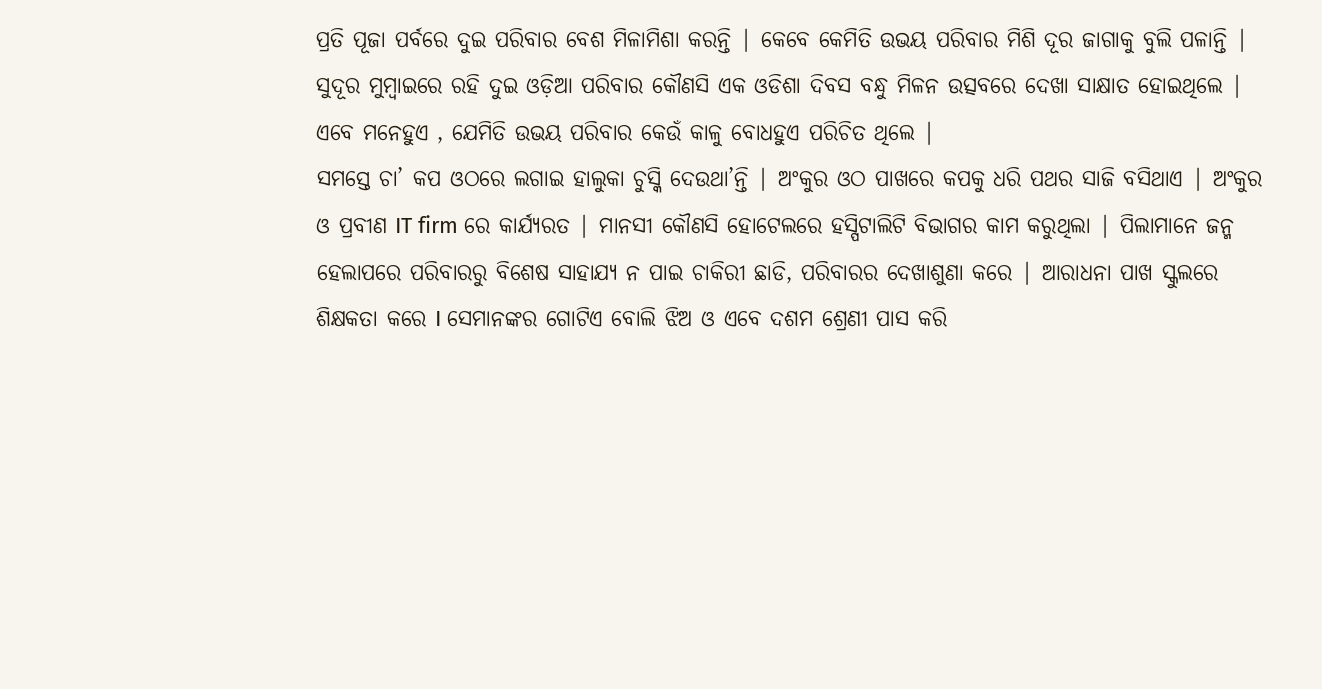ପ୍ରତି ପୂଜା ପର୍ବରେ ଦୁଇ ପରିବାର ବେଶ ମିଳାମିଶା କରନ୍ତି | କେବେ କେମିତି ଉଭୟ ପରିବାର ମିଶି ଦୂର ଜାଗାକୁ ବୁଲି ପଳାନ୍ତି |
ସୁଦୂର ମୁମ୍ବାଇରେ ରହି ଦୁଇ ଓଡ଼ିଆ ପରିବାର କୌଣସି ଏକ ଓଡିଶା ଦିବସ ବନ୍ଧୁ ମିଳନ ଉତ୍ସବରେ ଦେଖା ସାକ୍ଷାତ ହୋଇଥିଲେ | ଏବେ ମନେହୁଏ , ଯେମିତି ଉଭୟ ପରିବାର କେଉଁ କାଳୁ ବୋଧହୁଏ ପରିଚିତ ଥିଲେ |
ସମସ୍ତେ ଚା’ କପ ଓଠରେ ଲଗାଇ ହାଲୁକା ଚୁସ୍କି ଦେଉଥା’ନ୍ତି | ଅଂକୁର ଓଠ ପାଖରେ କପକୁ ଧରି ପଥର ସାଜି ବସିଥାଏ | ଅଂକୁର ଓ ପ୍ରବୀଣ IT firm ରେ କାର୍ଯ୍ୟରତ | ମାନସୀ କୌଣସି ହୋଟେଲରେ ହସ୍ପିଟାଲିଟି ବିଭାଗର କାମ କରୁଥିଲା | ପିଲାମାନେ ଜନ୍ମ ହେଲାପରେ ପରିବାରରୁ ବିଶେଷ ସାହାଯ୍ୟ ନ ପାଇ ଚାକିରୀ ଛାଡି, ପରିବାରର ଦେଖାଶୁଣା କରେ | ଆରାଧନା ପାଖ ସ୍କୁଲରେ ଶିକ୍ଷକତା କରେ I ସେମାନଙ୍କର ଗୋଟିଏ ବୋଲି ଝିଅ ଓ ଏବେ ଦଶମ ଶ୍ରେଣୀ ପାସ କରି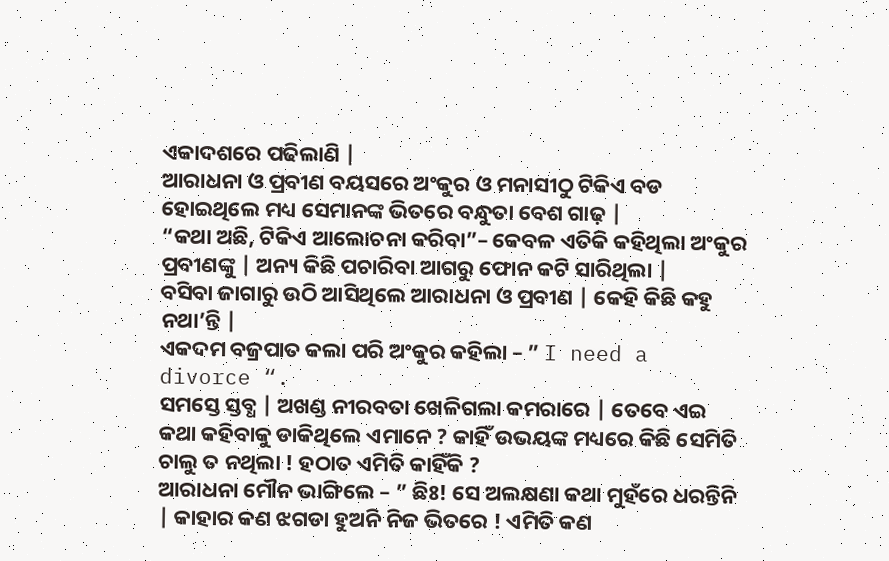ଏକାଦଶରେ ପଢିଲାଣି |
ଆରାଧନା ଓ ପ୍ରବୀଣ ବୟସରେ ଅଂକୁର ଓ ମନାସୀଠୁ ଟିକିଏ ବଡ ହୋଇଥିଲେ ମଧ୍ୟ ସେମାନଙ୍କ ଭିତରେ ବନ୍ଧୁତା ବେଶ ଗାଢ଼ |
“କଥା ଅଛି, ଟିକିଏ ଆଲୋଚନା କରିବା”– କେବଳ ଏତିକି କହିଥିଲା ଅଂକୁର ପ୍ରବୀଣଙ୍କୁ | ଅନ୍ୟ କିଛି ପଚାରିବା ଆଗରୁ ଫୋନ କଟି ସାରିଥିଲା |
ବସିବା ଜାଗାରୁ ଉଠି ଆସିଥିଲେ ଆରାଧନା ଓ ପ୍ରବୀଣ | କେହି କିଛି କହୁ ନଥା’ନ୍ତି |
ଏକଦମ ବଜ୍ରପାତ କଲା ପରି ଅଂକୁର କହିଲା – ” I need a divorce “.
ସମସ୍ତେ ସ୍ତବ୍ଧ | ଅଖଣ୍ଡ ନୀରବତା ଖେଳିଗଲା କମରାରେ | ତେବେ ଏଇ କଥା କହିବାକୁ ଡାକିଥିଲେ ଏମାନେ ? କାହିଁ ଉଭୟଙ୍କ ମଧ୍ୟରେ କିଛି ସେମିତି ଚାଲୁ ତ ନଥିଲା ! ହଠାତ ଏମିତି କାହିଁକି ?
ଆରାଧନା ମୌନ ଭାଙ୍ଗିଲେ – ” ଛିଃ! ସେ ଅଲକ୍ଷଣା କଥା ମୁହଁରେ ଧରନ୍ତିନି | କାହାର କଣ ଝଗଡା ହୁଅନି ନିଜ ଭିତରେ ! ଏମିତି କଣ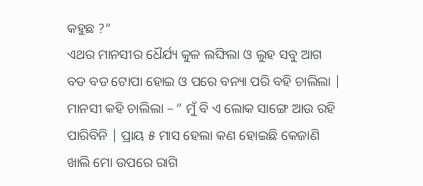କହୁଛ ?”
ଏଥର ମାନସୀର ଧୈର୍ଯ୍ୟ କୁଳ ଲଙ୍ଘିଲା ଓ ଲୁହ ସବୁ ଆଗ ବଡ ବଡ ଟୋପା ହୋଇ ଓ ପରେ ବନ୍ୟା ପରି ବହି ଚାଲିଲା |
ମାନସୀ କହି ଚାଲିଲା – ” ମୁଁ ବି ଏ ଲୋକ ସାଙ୍ଗେ ଆଉ ରହି ପାରିବିନି | ପ୍ରାୟ ୫ ମାସ ହେଲା କଣ ହୋଇଛି କେଜାଣି ଖାଲି ମୋ ଉପରେ ରାଗି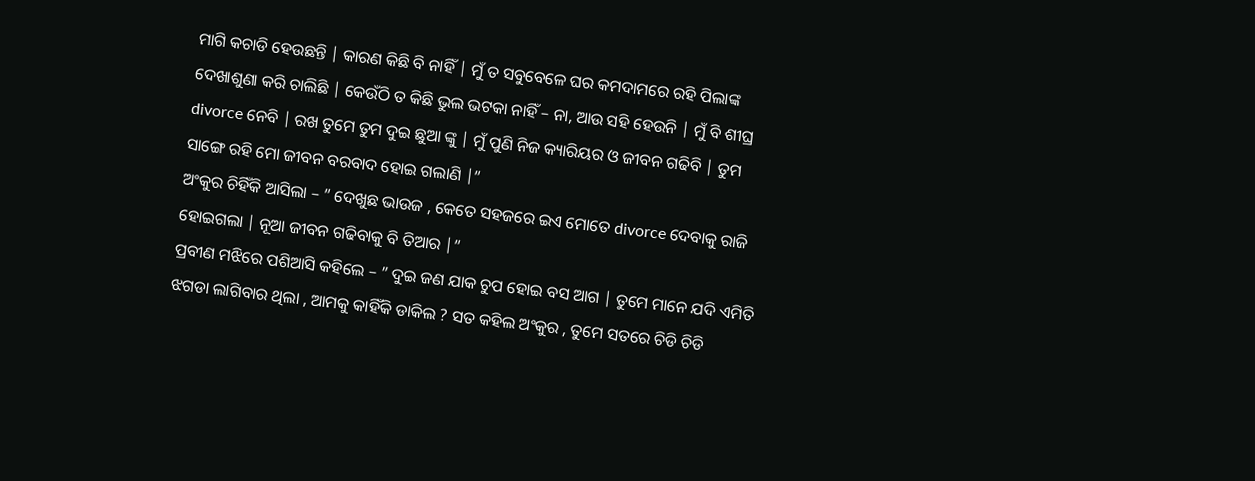ମାଗି କଚାଡି ହେଉଛନ୍ତି | କାରଣ କିଛି ବି ନାହିଁ | ମୁଁ ତ ସବୁବେଳେ ଘର କମଦାମରେ ରହି ପିଲାଙ୍କ ଦେଖାଶୁଣା କରି ଚାଲିଛି | କେଉଁଠି ତ କିଛି ଭୁଲ ଭଟକା ନାହିଁ – ନା, ଆଉ ସହି ହେଉନି | ମୁଁ ବି ଶୀଘ୍ର divorce ନେବି | ରଖ ତୁମେ ତୁମ ଦୁଇ ଛୁଆ ଙ୍କୁ | ମୁଁ ପୁଣି ନିଜ କ୍ୟାରିୟର ଓ ଜୀବନ ଗଢିବି | ତୁମ ସାଙ୍ଗେ ରହି ମୋ ଜୀବନ ବରବାଦ ହୋଇ ଗଲାଣି |”
ଅଂକୁର ଚିହିଁକି ଆସିଲା – ” ଦେଖୁଛ ଭାଉଜ , କେତେ ସହଜରେ ଇଏ ମୋତେ divorce ଦେବାକୁ ରାଜି ହୋଇଗଲା | ନୂଆ ଜୀବନ ଗଢିବାକୁ ବି ତିଆର |”
ପ୍ରବୀଣ ମଝିରେ ପଶିଆସି କହିଲେ – ” ଦୁଇ ଜଣ ଯାକ ଚୁପ ହୋଇ ବସ ଆଗ | ତୁମେ ମାନେ ଯଦି ଏମିତି ଝଗଡା ଲାଗିବାର ଥିଲା , ଆମକୁ କାହିଁକି ଡାକିଲ ? ସତ କହିଲ ଅଂକୁର , ତୁମେ ସତରେ ଚିଡି ଚିଡି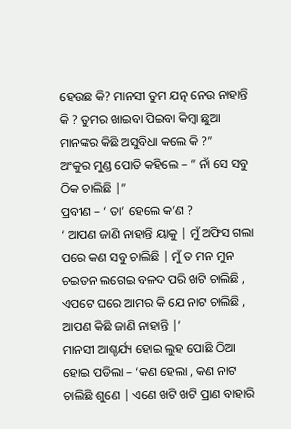ହେଉଛ କି? ମାନସୀ ତୁମ ଯତ୍ନ ନେଉ ନାହାନ୍ତି କି ? ତୁମର ଖାଇବା ପିଇବା କିମ୍ବା ଛୁଆ ମାନଙ୍କର କିଛି ଅସୁବିଧା କଲେ କି ?”
ଅଂକୁର ମୁଣ୍ଡ ପୋତି କହିଲେ – ” ନାଁ ସେ ସବୁ ଠିକ ଚାଲିଛି |”
ପ୍ରବୀଣ – ‘ ତା’ ହେଲେ କ’ଣ ?
‘ ଆପଣ ଜାଣି ନାହାନ୍ତି ୟାକୁ | ମୁଁ ଅଫିସ ଗଲା ପରେ କଣ ସବୁ ଚାଲିଛି | ମୁଁ ତ ମନ ମୁନ ଚଇତନ ଲଗେଇ ବଳଦ ପରି ଖଟି ଚାଲିଛି , ଏପଟେ ଘରେ ଆମର କି ଯେ ନାଟ ଚାଲିଛି , ଆପଣ କିଛି ଜାଣି ନାହାନ୍ତି |’
ମାନସୀ ଆଶ୍ଚର୍ଯ୍ୟ ହୋଇ ଲୁହ ପୋଛି ଠିଆ ହୋଇ ପଡିଲା – ‘କଣ ହେଲା , କଣ ନାଟ ଚାଲିଛି ଶୁଣେ | ଏଣେ ଖଟି ଖଟି ପ୍ରାଣ ବାହାରି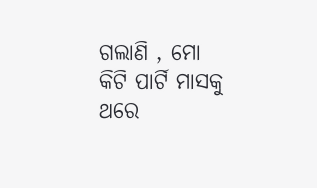ଗଲାଣି , ମୋ କିଟି ପାର୍ଟି ମାସକୁ ଥରେ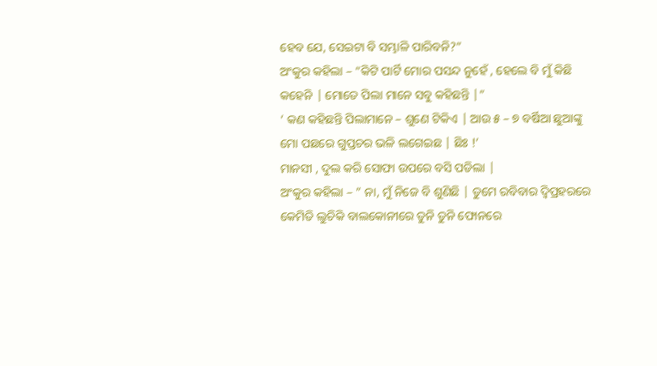ହେବ ଯେ, ସେଇଟା ବି ସମ୍ଭାଳି ପାରିବନି?”
ଅଂକୁର କହିଲା – “କିଟି ପାର୍ଟି ମୋର ପସନ୍ଦ ନୁହେଁ , ହେଲେ ବି ମୁଁ କିଛି କହେନି | ମୋତେ ପିଲା ମାନେ ସବୁ କହିଛନ୍ତି |”
‘ କଣ କହିଛନ୍ତି ପିଲାମାନେ – ଶୁଣେ ଟିକିଏ | ଆଉ ୫ – ୭ ବର୍ଷିଆ ଛୁଆଙ୍କୁ ମୋ ପଛରେ ଗୁପ୍ତଚର ଭଳି ଲଗେଇଛ | ଛିଃ !’
ମାନସୀ , ଦୁଲ କରି ସୋଫା ଉପରେ ବସି ପଡିଲା |
ଅଂକୁର କହିଲା – ” ନା, ମୁଁ ନିଜେ ବି ଶୁଣିଛି | ତୁମେ ରବିବାର ଦ୍ଵିପ୍ରହରରେ କେମିତି ଲୁଚିକି ବାଲକୋନୀରେ ତୁନି ତୁନି ଫୋନରେ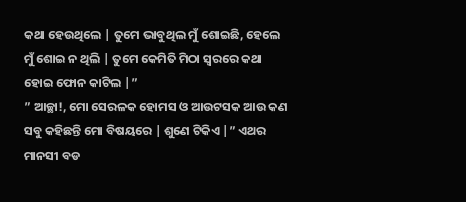କଥା ହେଉଥିଲେ | ତୁମେ ଭାବୁଥିଲ ମୁଁ ଶୋଇଛି, ହେଲେ ମୁଁ ଶୋଇ ନ ଥିଲି | ତୁମେ କେମିତି ମିଠା ସ୍ୱରରେ କଥା ହୋଇ ଫୋନ କାଟିଲ |”
” ଆଚ୍ଛା!, ମୋ ସେରଳକ ହୋମସ ଓ ଆଉଟସକ ଆଉ କଣ ସବୁ କହିଛନ୍ତି ମୋ ବିଷୟରେ | ଶୁଣେ ଟିକିଏ |” ଏଥର ମାନସୀ ବଡ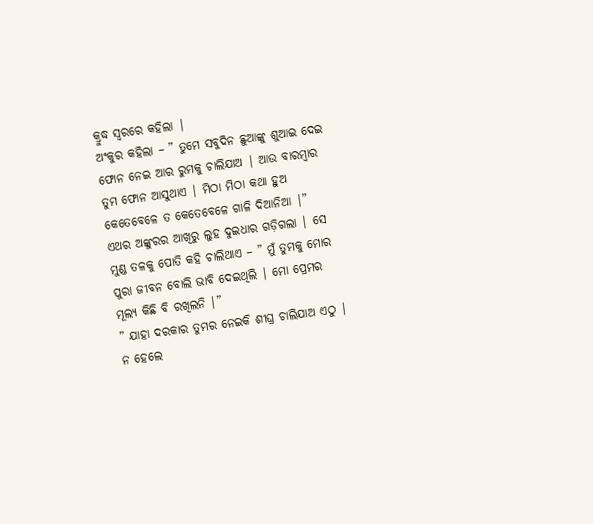କ୍ରୁଦ୍ଧ ସ୍ୱରରେ କହିଲା |
ଅଂକୁର କହିଲା – ” ତୁମେ ସବୁଦିନ ଛୁଆଙ୍କୁ ଶୁଆଇ ଦେଇ ଫୋନ ନେଇ ଆର ରୁମକୁ ଚାଲିଯାଅ | ଆଉ ବାରମ୍ବାର ତୁମ ଫୋନ ଆସୁଥାଏ | ମିଠା ମିଠା କଥା ହୁଅ କେତେବେଳେ ତ କେତେବେଳେ ଗାଳି ଦିଆନିଆ |”
ଏଥର ଅଙ୍କୁରର ଆଖିରୁ ଲୁହ ଦୁଇଧାର ଗଡ଼ିଗଲା | ସେ ମୁଣ୍ଡ ତଳକୁ ପୋତି କହି ଚାଲିଥାଏ – ” ମୁଁ ତୁମକୁ ମୋର ପୁରା ଜୀବନ ବୋଲି ଭାବି ଦେଇଥିଲି | ମୋ ପ୍ରେମର ମୂଲ୍ୟ କିଛି ବି ରଖିଲନି |”
” ଯାହା ଦରକାର ତୁମର ନେଇକି ଶୀଘ୍ର ଚାଲିଯାଅ ଏଠୁ | ନ ହେଲେ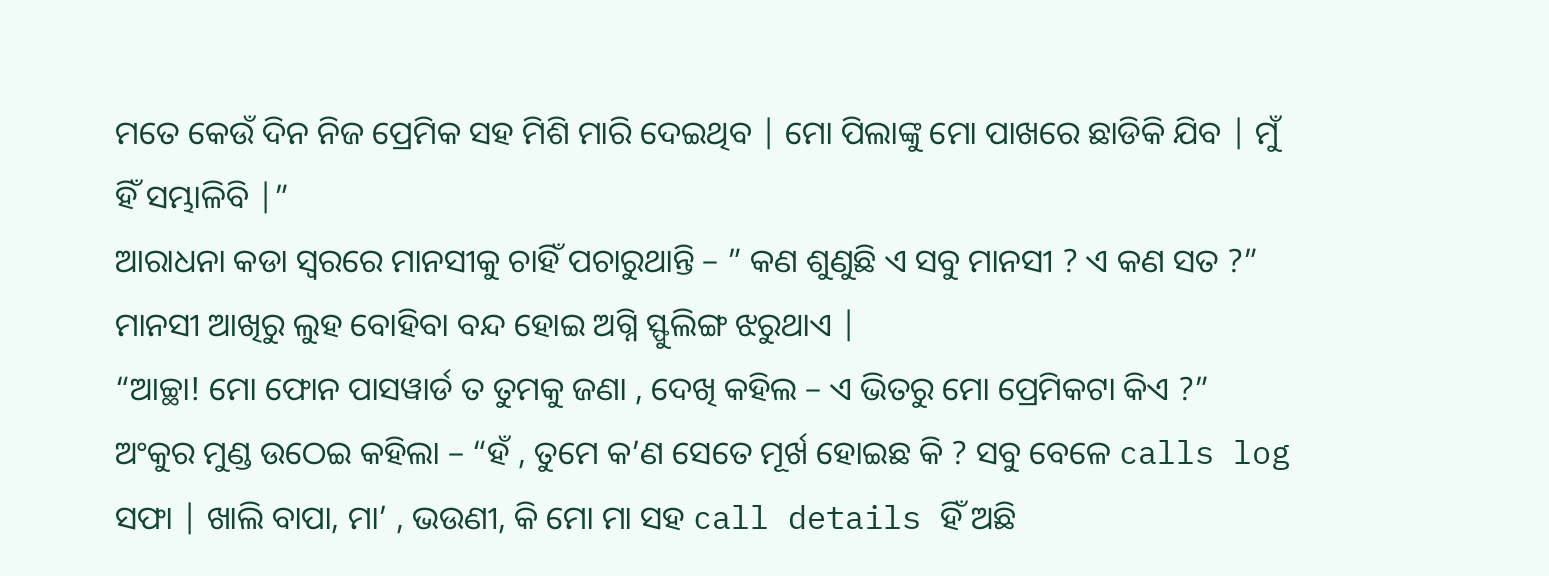ମତେ କେଉଁ ଦିନ ନିଜ ପ୍ରେମିକ ସହ ମିଶି ମାରି ଦେଇଥିବ | ମୋ ପିଲାଙ୍କୁ ମୋ ପାଖରେ ଛାଡିକି ଯିବ | ମୁଁ ହିଁ ସମ୍ଭାଳିବି |”
ଆରାଧନା କଡା ସ୍ୱରରେ ମାନସୀକୁ ଚାହିଁ ପଚାରୁଥାନ୍ତି – ” କଣ ଶୁଣୁଛି ଏ ସବୁ ମାନସୀ ? ଏ କଣ ସତ ?”
ମାନସୀ ଆଖିରୁ ଲୁହ ବୋହିବା ବନ୍ଦ ହୋଇ ଅଗ୍ନି ସ୍ଫୁଲିଙ୍ଗ ଝରୁଥାଏ |
“ଆଚ୍ଛା! ମୋ ଫୋନ ପାସୱାର୍ଡ ତ ତୁମକୁ ଜଣା , ଦେଖି କହିଲ – ଏ ଭିତରୁ ମୋ ପ୍ରେମିକଟା କିଏ ?”
ଅଂକୁର ମୁଣ୍ଡ ଉଠେଇ କହିଲା – “ହଁ , ତୁମେ କ’ଣ ସେତେ ମୂର୍ଖ ହୋଇଛ କି ? ସବୁ ବେଳେ calls log ସଫା | ଖାଲି ବାପା, ମା’ , ଭଉଣୀ, କି ମୋ ମା ସହ call details ହିଁ ଅଛି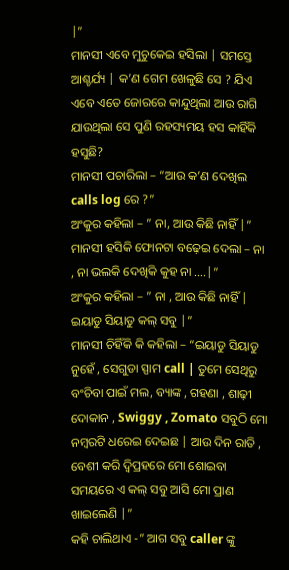|”
ମାନସୀ ଏବେ ମୁଚୁକେଇ ହସିଲା | ସମସ୍ତେ ଆଶ୍ଚର୍ଯ୍ୟ | କ’ଣ ଗେମ ଖେଳୁଛି ସେ ? ଯିଏ ଏବେ ଏତେ ଜୋରରେ କାନ୍ଦୁଥିଲା ଆଉ ରାଗି ଯାଉଥିଲା ସେ ପୁଣି ରହସ୍ୟମୟ ହସ କାହିଁକି ହସୁଛି?
ମାନସୀ ପଚାରିଲା – “ଆଉ କ’ଣ ଦେଖିଲ calls log ରେ ?”
ଅଂକୁର କହିଲା – ” ନା, ଆଉ କିଛି ନାହିଁ |”
ମାନସୀ ହସିକି ଫୋନଟା ବଢ଼େଇ ଦେଲା – ନା , ନା ଭଲକି ଦେଖିକି କୁହ ନା ….|”
ଅଂକୁର କହିଲା – ” ନା , ଆଉ କିଛି ନାହିଁ | ଇୟାଡୁ ସିୟାଡୁ କଲ୍ ସବୁ |”
ମାନସୀ ଚିହିଁକି କି କହିଲା – “ଇୟାଡୁ ସିୟାଡୁ ନୁହେଁ , ସେଗୁଡା ସ୍ପାମ call | ତୁମେ ସେଥିରୁ ବଂଚିବା ପାଇଁ ମଲ, ବ୍ୟାଙ୍କ , ଗହଣା , ଶାଢ଼ୀ ଦୋକାନ , Swiggy , Zomato ସବୁଠି ମୋ ନମ୍ବରଟି ଧରେଇ ଦେଇଛ | ଆଉ ଦିନ ରାତି , ବେଶୀ କରି ଦ୍ଵିପ୍ରହରେ ମୋ ଶୋଇବା ସମୟରେ ଏ କଲ୍ ସବୁ ଆସି ମୋ ପ୍ରାଣ ଖାଇଲେଣି |”
କହି ଚାଲିଥାଏ -” ଆଗ ସବୁ caller ଙ୍କୁ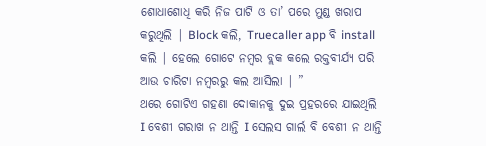ଶୋଧାଶୋଧି କରି ନିଜ ପାଟି ଓ ତା’ ପରେ ମୁଣ୍ଡ ଖରାପ କରୁଥିଲି | Block କଲି, Truecaller app ବି install କଲି | ହେଲେ ଗୋଟେ ନମ୍ବର ବ୍ଲକ କଲେ ରକ୍ତବୀର୍ଯ୍ୟ ପରି ଆଉ ଚାରିଟା ନମ୍ବରରୁ କଲ ଆସିଲା | ”
ଥରେ ଗୋଟିଏ ଗହଣା ଦୋକାନକୁ ଦୁଇ ପ୍ରହରରେ ଯାଇଥିଲି I ବେଶୀ ଗରାଖ ନ ଥାନ୍ତି I ସେଲସ ଗାର୍ଲ ବି ବେଶୀ ନ ଥାନ୍ତି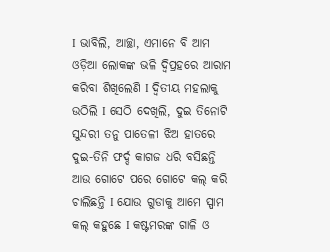I ଭାବିଲି, ଆଚ୍ଛା, ଏମାନେ ବି ଆମ ଓଡ଼ିଆ ଲୋକଙ୍କ ଭଳି ଦ୍ଵିପ୍ରହରେ ଆରାମ କରିବା ଶିଖିଲେଣି I ଦ୍ଵିତୀୟ ମହଲାକୁ ଉଠିଲି I ସେଠି ଦେଖିଲି, ଦୁଇ ତିନୋଟି ସୁନ୍ଦରୀ ତନୁ ପାତେଳୀ ଝିଅ ହାତରେ ଦୁଇ-ତିନି ଫର୍ଦ୍ଦ କାଗଜ ଧରି ବସିଛନ୍ତି ଆଉ ଗୋଟେ ପରେ ଗୋଟେ କଲ୍ କରି ଚାଲିଛନ୍ତି I ଯୋଉ ଗୁଡାକୁ ଆମେ ସ୍ପାମ କଲ୍ କହୁଛେ I କଷ୍ଟମରଙ୍କ ଗାଳି ଓ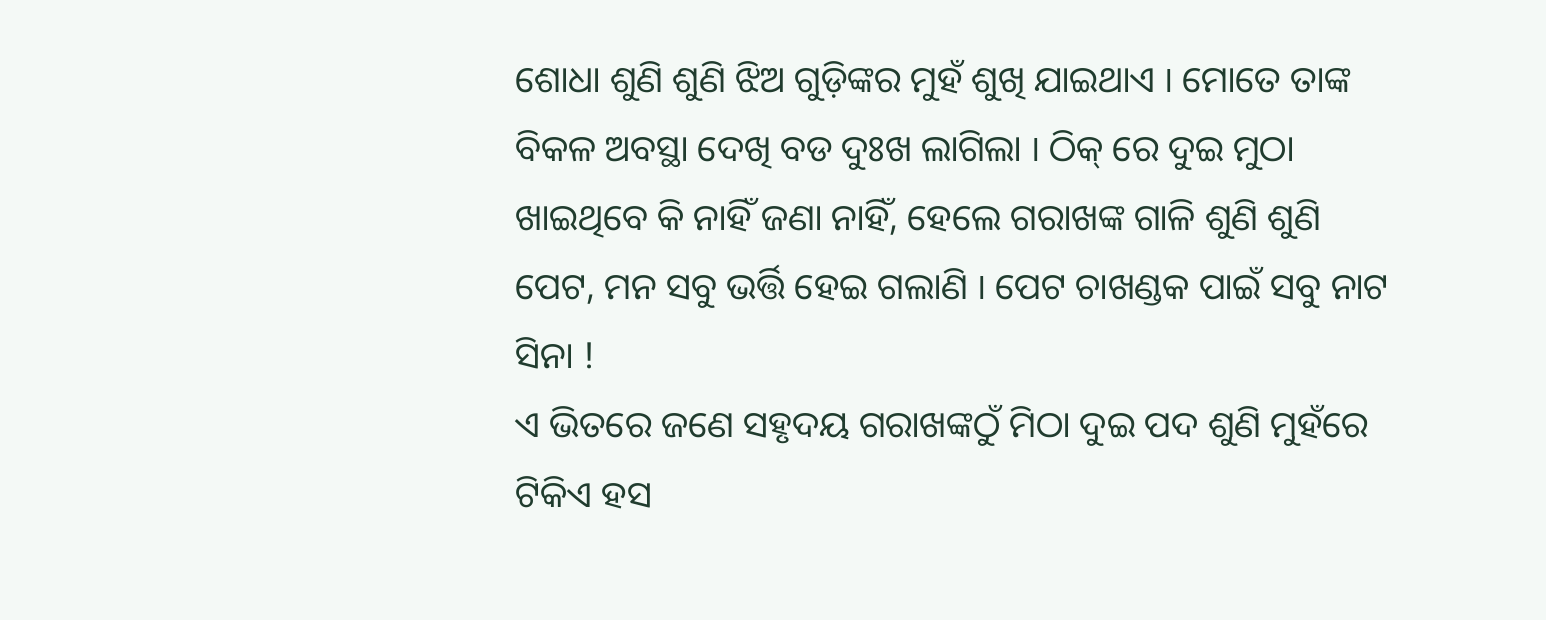ଶୋଧା ଶୁଣି ଶୁଣି ଝିଅ ଗୁଡ଼ିଙ୍କର ମୁହଁ ଶୁଖି ଯାଇଥାଏ I ମୋତେ ତାଙ୍କ ବିକଳ ଅବସ୍ଥା ଦେଖି ବଡ ଦୁଃଖ ଲାଗିଲା I ଠିକ୍ ରେ ଦୁଇ ମୁଠା ଖାଇଥିବେ କି ନାହିଁ ଜଣା ନାହିଁ, ହେଲେ ଗରାଖଙ୍କ ଗାଳି ଶୁଣି ଶୁଣି ପେଟ, ମନ ସବୁ ଭର୍ତ୍ତି ହେଇ ଗଲାଣି I ପେଟ ଚାଖଣ୍ଡକ ପାଇଁ ସବୁ ନାଟ ସିନା !
ଏ ଭିତରେ ଜଣେ ସହୃଦୟ ଗରାଖଙ୍କଠୁଁ ମିଠା ଦୁଇ ପଦ ଶୁଣି ମୁହଁରେ ଟିକିଏ ହସ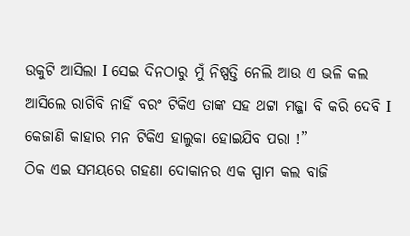ଉକୁଟି ଆସିଲା I ସେଇ ଦିନଠାରୁ ମୁଁ ନିଷ୍ପତ୍ତି ନେଲି ଆଉ ଏ ଭଳି କଲ ଆସିଲେ ରାଗିବି ନାହିଁ ବରଂ ଟିକିଏ ତାଙ୍କ ସହ ଥଟ୍ଟା ମଜ୍ଜା ବି କରି ଦେବି I କେଜାଣି କାହାର ମନ ଟିକିଏ ହାଲୁକା ହୋଇଯିବ ପରା !”
ଠିକ ଏଇ ସମୟରେ ଗହଣା ଦୋକାନର ଏକ ସ୍ପାମ କଲ ବାଜି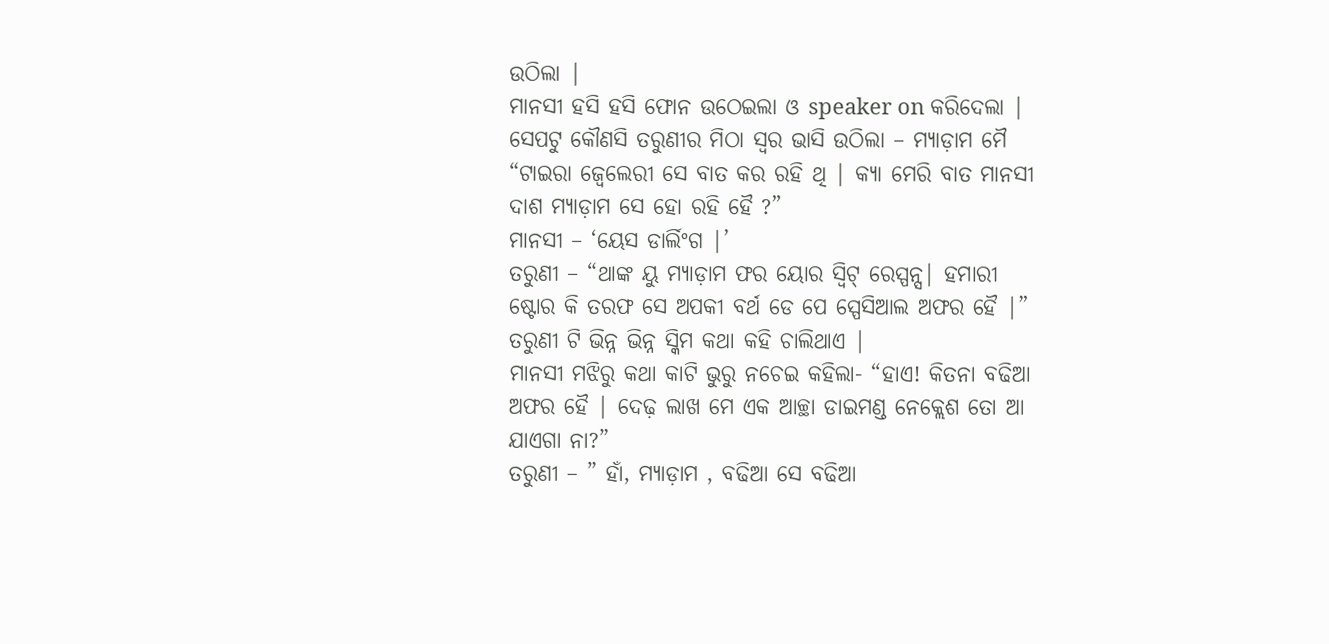ଉଠିଲା |
ମାନସୀ ହସି ହସି ଫୋନ ଉଠେଇଲା ଓ speaker on କରିଦେଲା |
ସେପଟୁ କୌଣସି ତରୁଣୀର ମିଠା ସ୍ୱର ଭାସି ଉଠିଲା – ମ୍ୟାଡ଼ାମ ମୈ “ଟାଇରା ଜ୍ୱେଲେରୀ ସେ ବାତ କର ରହି ଥି | କ୍ୟା ମେରି ବାତ ମାନସୀ ଦାଶ ମ୍ୟାଡ଼ାମ ସେ ହୋ ରହି ହୈ ?”
ମାନସୀ – ‘ୟେସ ଡାର୍ଲିଂଗ |’
ତରୁଣୀ – “ଥାଙ୍କ ୟୁ ମ୍ୟାଡ଼ାମ ଫର ୟୋର ସ୍ୱିଟ୍ ରେସ୍ପନ୍ସ| ହମାରୀ ଷ୍ଟୋର କି ତରଫ ସେ ଅପକୀ ବର୍ଥ ଡେ ପେ ସ୍ପେସିଆଲ ଅଫର ହୈ |” ତରୁଣୀ ଟି ଭିନ୍ନ ଭିନ୍ନ ସ୍କିମ କଥା କହି ଚାଲିଥାଏ |
ମାନସୀ ମଝିରୁ କଥା କାଟି ଭୁରୁ ନଚେଇ କହିଲା- “ହାଏ! କିତନା ବଢିଆ ଅଫର ହୈ | ଦେଢ଼ ଲାଖ ମେ ଏକ ଆଚ୍ଛା ଡାଇମଣ୍ଡ ନେକ୍ଲେଶ ତୋ ଆ ଯାଏଗା ନା?”
ତରୁଣୀ – ” ହାଁ, ମ୍ୟାଡ଼ାମ , ବଢିଆ ସେ ବଢିଆ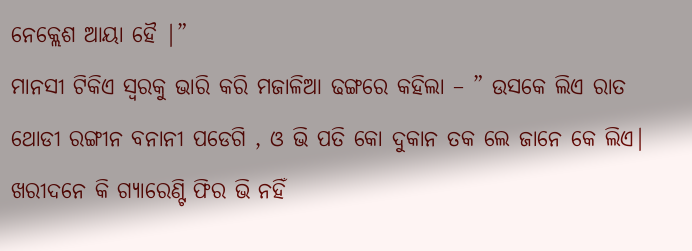ନେକ୍ଲେଶ ଆୟା ହୈ |”
ମାନସୀ ଟିକିଏ ସ୍ୱରକୁ ଭାରି କରି ମଜାଳିଆ ଢଙ୍ଗରେ କହିଲା – ” ଉସକେ ଲିଏ ରାତ ଥୋଡୀ ରଙ୍ଗୀନ ବନାନୀ ପଡେଗି , ଓ ଭି ପତି କୋ ଦୁକାନ ତକ ଲେ ଜାନେ କେ ଲିଏ| ଖରୀଦନେ କି ଗ୍ୟାରେଣ୍ଟି ଫିର ଭି ନହିଁ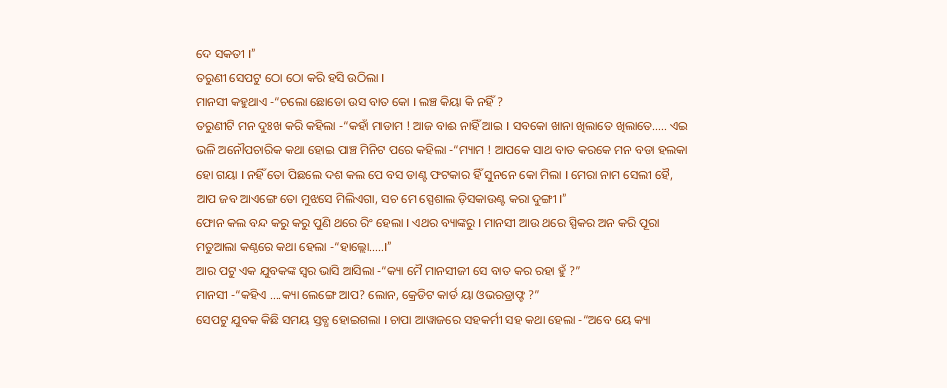ଦେ ସକତୀ I”
ତରୁଣୀ ସେପଟୁ ଠୋ ଠୋ କରି ହସି ଉଠିଲା I
ମାନସୀ କହୁଥାଏ -“ଚଲୋ ଛୋଡୋ ଉସ ବାତ କୋ I ଲଞ୍ଚ କିୟା କି ନହିଁ ?
ତରୁଣୀଟି ମନ ଦୁଃଖ କରି କହିଲା -“କହାଁ ମାଡାମ ! ଆଜ ବାଈ ନାହିଁ ଆଇ I ସବକୋ ଖାନା ଖିଲାତେ ଖିଲାତେ….. ଏଇ ଭଳି ଅନୌପଚାରିକ କଥା ହୋଇ ପାଞ୍ଚ ମିନିଟ ପରେ କହିଲା -“ମ୍ୟାମ ! ଆପକେ ସାଥ ବାତ କରକେ ମନ ବଡା ହଲକା ହୋ ଗୟା I ନହିଁ ତୋ ପିଛଲେ ଦଶ କଲ ପେ ବସ ଡାଣ୍ଟ ଫଟକାର ହିଁ ସୁନନେ କୋ ମିଲା I ମେରା ନାମ ସେଲୀ ହୈ, ଆପ ଜବ ଆଏଙ୍ଗେ ତୋ ମୁଝସେ ମିଲିଏଗା, ସଚ ମେ ସ୍ପେଶାଲ ଡ଼ିସକାଉଣ୍ଟ କରା ଦୁଙ୍ଗୀ I”
ଫୋନ କଲ ବନ୍ଦ କରୁ କରୁ ପୁଣି ଥରେ ରିଂ ହେଲା I ଏଥର ବ୍ୟାଙ୍କରୁ I ମାନସୀ ଆଉ ଥରେ ସ୍ପିକର ଅନ କରି ପୂରା ମତୁଆଲା କଣ୍ଠରେ କଥା ହେଲା -“ହାଲ୍ଲୋ…..I”
ଆର ପଟୁ ଏକ ଯୁବକଙ୍କ ସ୍ୱର ଭାସି ଆସିଲା -“କ୍ୟା ମୈ ମାନସୀଜୀ ସେ ବାତ କର ରହା ହୁଁ ?”
ମାନସୀ -“କହିଏ ….କ୍ୟା ଲେଙ୍ଗେ ଆପ? ଲୋନ, କ୍ରେଡିଟ କାର୍ଡ ୟା ଓଭରଡ୍ରାଫ୍ଟ ?”
ସେପଟୁ ଯୁବକ କିଛି ସମୟ ସ୍ତବ୍ଧ ହୋଇଗଲା I ଚାପା ଆୱାଜରେ ସହକର୍ମୀ ସହ କଥା ହେଲା -“ଅବେ ୟେ କ୍ୟା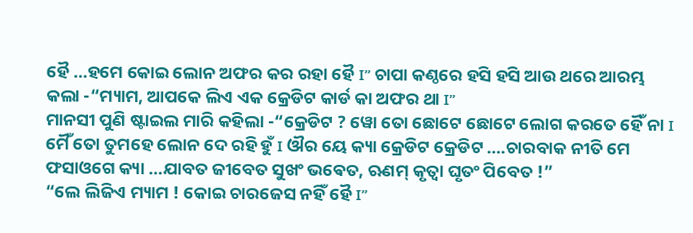ହୈ …ହମେ କୋଇ ଲୋନ ଅଫର କର ରହା ହୈ I” ଚାପା କଣ୍ଠରେ ହସି ହସି ଆଉ ଥରେ ଆରମ୍ଭ କଲା -“ମ୍ୟାମ, ଆପକେ ଲିଏ ଏକ କ୍ରେଡିଟ କାର୍ଡ କା ଅଫର ଥା I”
ମାନସୀ ପୁଣି ଷ୍ଟାଇଲ ମାରି କହିଲା -“କ୍ରେଡିଟ ? ୱୋ ତୋ ଛୋଟେ ଛୋଟେ ଲୋଗ କରତେ ହୈଁ ନା I ମୈଁ ତୋ ତୁମହେ ଲୋନ ଦେ ରହି ହୁଁ I ଔର ୟେ କ୍ୟା କ୍ରେଡିଟ କ୍ରେଡିଟ ….ଚାରବାକ ନୀତି ମେ ଫସାଓଗେ କ୍ୟା …ଯାବତ ଜୀବେତ ସୁଖଂ ଭଵେତ, ଋଣମ୍ କୃତ୍ୱା ଘୃତଂ ପିବେତ !”
“ଲେ ଲିଜିଏ ମ୍ୟାମ ! କୋଇ ଚାରଜେସ ନହିଁ ହୈ I”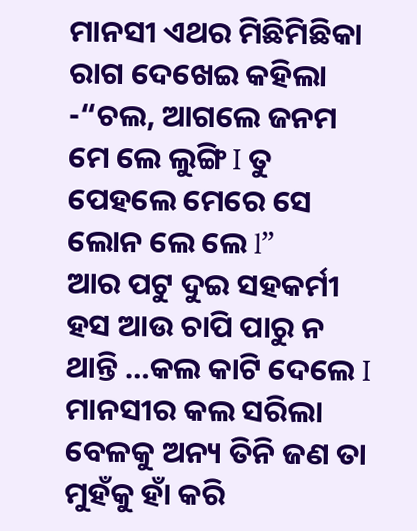ମାନସୀ ଏଥର ମିଛିମିଛିକା ରାଗ ଦେଖେଇ କହିଲା -“ଚଲ, ଆଗଲେ ଜନମ ମେ ଲେ ଲୁଙ୍ଗି I ତୁ ପେହଲେ ମେରେ ସେ ଲୋନ ଲେ ଲେ l”
ଆର ପଟୁ ଦୁଇ ସହକର୍ମୀ ହସ ଆଉ ଚାପି ପାରୁ ନ ଥାନ୍ତି …କଲ କାଟି ଦେଲେ I
ମାନସୀର କଲ ସରିଲା ବେଳକୁ ଅନ୍ୟ ତିନି ଜଣ ତା ମୁହଁକୁ ହାଁ କରି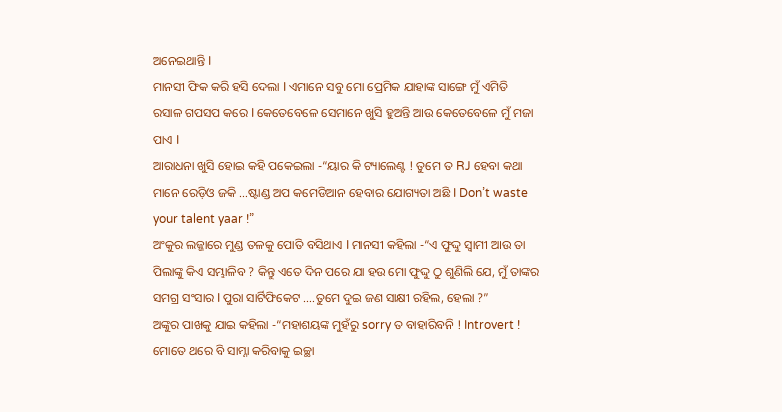ଅନେଇଥାନ୍ତି I
ମାନସୀ ଫିକ କରି ହସି ଦେଲା I ଏମାନେ ସବୁ ମୋ ପ୍ରେମିକ ଯାହାଙ୍କ ସାଙ୍ଗେ ମୁଁ ଏମିତି ରସାଳ ଗପସପ କରେ I କେତେବେଳେ ସେମାନେ ଖୁସି ହୁଅନ୍ତି ଆଉ କେତେବେଳେ ମୁଁ ମଜା ପାଏ I
ଆରାଧନା ଖୁସି ହୋଇ କହି ପକେଇଲା -“ୟାର କି ଟ୍ୟାଲେଣ୍ଟ ! ତୁମେ ତ RJ ହେବା କଥା ମାନେ ରେଡ଼ିଓ ଜକି …ଷ୍ଟାଣ୍ଡ ଅପ କମେଡିଆନ ହେବାର ଯୋଗ୍ୟତା ଅଛି I Don’t waste your talent yaar !”
ଅଂକୁର ଲଜ୍ଜାରେ ମୁଣ୍ଡ ତଳକୁ ପୋତି ବସିଥାଏ I ମାନସୀ କହିଲା -“ଏ ଫୁଦ୍ଦୁ ସ୍ୱାମୀ ଆଉ ତା ପିଲାଙ୍କୁ କିଏ ସମ୍ଭାଳିବ ? କିନ୍ତୁ ଏତେ ଦିନ ପରେ ଯା ହଉ ମୋ ଫୁଦ୍ଦୁ ଠୁ ଶୁଣିଲି ଯେ, ମୁଁ ତାଙ୍କର ସମଗ୍ର ସଂସାର I ପୁରା ସାର୍ଟିଫିକେଟ ….ତୁମେ ଦୁଇ ଜଣ ସାକ୍ଷୀ ରହିଲ, ହେଲା ?”
ଅଙ୍କୁର ପାଖକୁ ଯାଇ କହିଲା -“ମହାଶୟଙ୍କ ମୁହଁରୁ sorry ତ ବାହାରିବନି ! Introvert ! ମୋତେ ଥରେ ବି ସାମ୍ନା କରିବାକୁ ଇଚ୍ଛା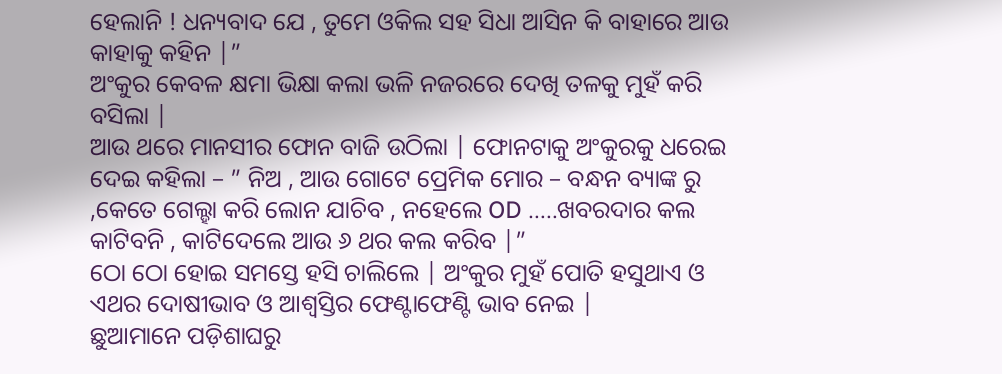ହେଲାନି ! ଧନ୍ୟବାଦ ଯେ , ତୁମେ ଓକିଲ ସହ ସିଧା ଆସିନ କି ବାହାରେ ଆଉ କାହାକୁ କହିନ |”
ଅଂକୁର କେବଳ କ୍ଷମା ଭିକ୍ଷା କଲା ଭଳି ନଜରରେ ଦେଖି ତଳକୁ ମୁହଁ କରି ବସିଲା |
ଆଉ ଥରେ ମାନସୀର ଫୋନ ବାଜି ଉଠିଲା | ଫୋନଟାକୁ ଅଂକୁରକୁ ଧରେଇ ଦେଇ କହିଲା – ” ନିଅ , ଆଉ ଗୋଟେ ପ୍ରେମିକ ମୋର – ବନ୍ଧନ ବ୍ୟାଙ୍କ ରୁ ,କେତେ ଗେଲ୍ହା କରି ଲୋନ ଯାଚିବ , ନହେଲେ OD …..ଖବରଦାର କଲ କାଟିବନି , କାଟିଦେଲେ ଆଉ ୬ ଥର କଲ କରିବ |”
ଠୋ ଠୋ ହୋଇ ସମସ୍ତେ ହସି ଚାଲିଲେ | ଅଂକୁର ମୁହଁ ପୋତି ହସୁଥାଏ ଓ ଏଥର ଦୋଷୀଭାବ ଓ ଆଶ୍ଵସ୍ତିର ଫେଣ୍ଟାଫେଣ୍ଟି ଭାବ ନେଇ |
ଛୁଆମାନେ ପଡ଼ିଶାଘରୁ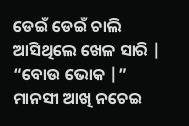ଡେଇଁ ଡେଇଁ ଚାଲି ଆସିଥିଲେ ଖେଳ ସାରି | “ବୋଉ ଭୋକ |”
ମାନସୀ ଆଖି ନଚେଇ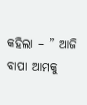କହିଲା – ” ଆଜି ବାପା ଆମକୁ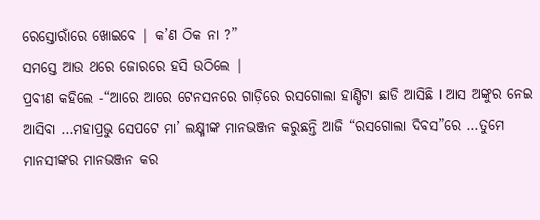ରେସ୍ତୋରାଁରେ ଖୋଇବେ | କ’ଣ ଠିକ ନା ?”
ସମସ୍ତେ ଆଉ ଥରେ ଜୋରରେ ହସି ଉଠିଲେ |
ପ୍ରବୀଣ କହିଲେ -“ଆରେ ଆରେ ଟେନସନରେ ଗାଡ଼ିରେ ରସଗୋଲା ହାଣ୍ଡିଟା ଛାଡି ଆସିଛି I ଆସ ଅଙ୍କୁର ନେଇ ଆସିବା …ମହାପ୍ରଭୁ ସେପଟେ ମା’ ଲକ୍ଷ୍ମୀଙ୍କ ମାନଭଞ୍ଜନ କରୁଛନ୍ତି ଆଜି “ରସଗୋଲା ଦିବସ”ରେ …ତୁମେ ମାନସୀଙ୍କର ମାନଭଞ୍ଜନ କର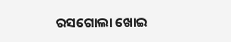ରସଗୋଲା ଖୋଇ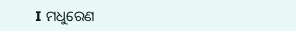I ମଧୁରେଣ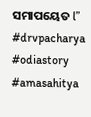ସମାପୟେତ l”
#drvpacharya #odiastory #amasahitya